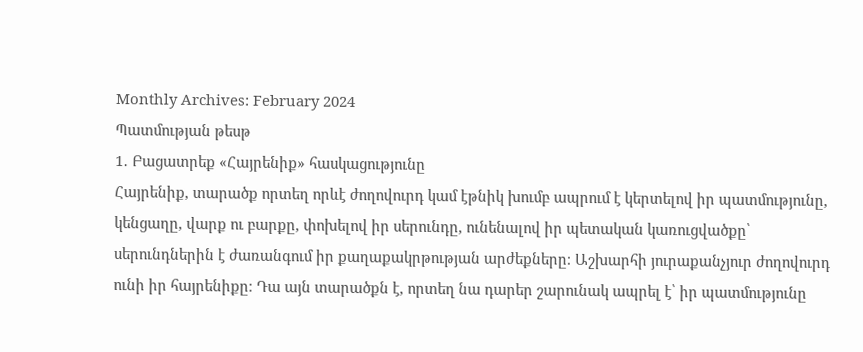Monthly Archives: February 2024
Պատմության թեսթ
1․ Բացատրեք «Հայրենիք» հասկացությունը
Հայրենիք, տարածք որտեղ որևէ ժողովուրդ կամ էթնիկ խումբ ապրում է կերտելով իր պատմությունը, կենցաղը, վարք ու բարքը, փոխելով իր սերունդը, ունենալով իր պետական կառուցվածքը՝ սերունդներին է ժառանգում իր քաղաքակրթության արժեքները։ Աշխարհի յուրաքանչյուր ժողովուրդ ունի իր հայրենիքը։ Դա այն տարածքն է, որտեղ նա դարեր շարունակ ապրել է՝ իր պատմությունը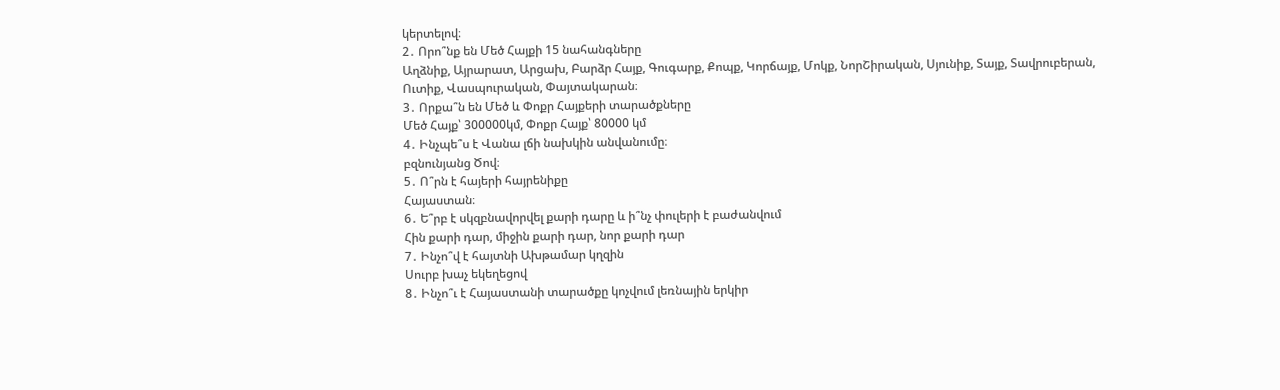կերտելով։
2․ Որո՞նք են Մեծ Հայքի 15 նահանգները
Աղձնիք, Այրարատ, Արցախ, Բարձր Հայք, Գուգարք, Քոպք, Կորճայք, Մոկք, ՆորՇիրական, Սյունիք, Տայք, Տավրուբերան, Ուտիք, Վասպուրական, Փայտակարան։
3․ Որքա՞ն են Մեծ և Փոքր Հայքերի տարածքները
Մեծ Հայք՝ 300000կմ, Փոքր Հայք՝ 80000 կմ
4․ Ինչպե՞ս է Վանա լճի նախկին անվանումը։
բզնունյանց Ծով։
5․ Ո՞րն է հայերի հայրենիքը
Հայաստան։
6․ Ե՞րբ է սկզբնավորվել քարի դարը և ի՞նչ փուլերի է բաժանվում
Հին քարի դար, միջին քարի դար, նոր քարի դար
7․ Ինչո՞վ է հայտնի Ախթամար կղզին
Սուրբ խաչ եկեղեցով
8․ Ինչո՞ւ է Հայաստանի տարածքը կոչվում լեռնային երկիր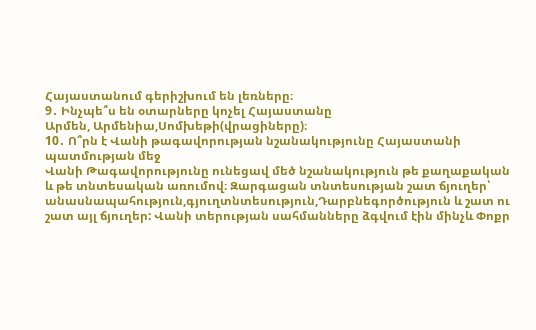Հայաստանում գերիշխում են լեռները։
9․ Ինչպե՞ս են օտարները կոչել Հայաստանը
Արմեն, Արմենիա,Սոմխեթի(վրացիները)։
10․ Ո՞րն է Վանի թագավորության նշանակությունը Հայաստանի պատմության մեջ
Վանի Թագավորությունը ունեցավ մեծ նշանակություն թե քաղաքական և թե տնտեսական առումով։ Զարգացան տնտեսության շատ ճյուղեր՝ անասնապահություն,գյուղտնտեսություն,Դարբնեգործություն և շատ ու շատ այլ ճյուղեր: Վանի տերության սահմանները ձգվում էին մինչև Փոքր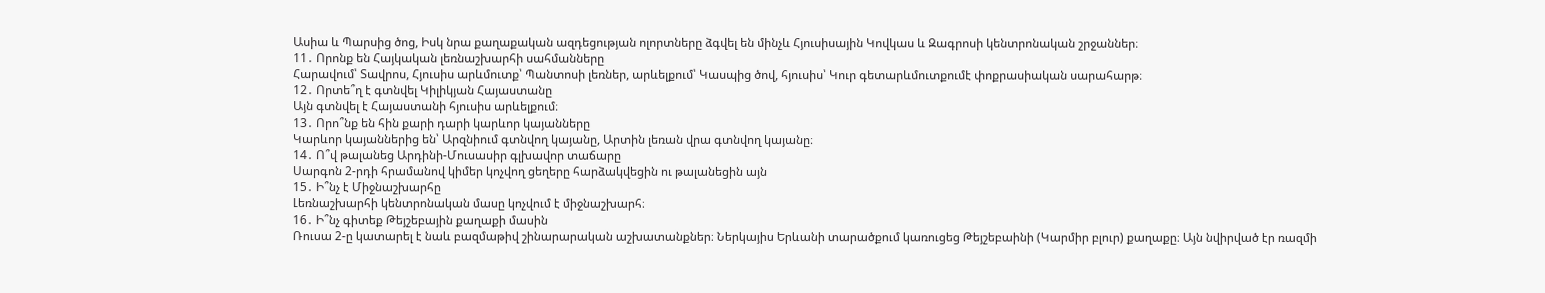Ասիա և Պարսից ծոց, Իսկ նրա քաղաքական ազդեցության ոլորտները ձգվել են մինչև Հյուսիսային Կովկաս և Զագրոսի կենտրոնական շրջաններ։
11․ Որոնք են Հայկական լեռնաշխարհի սահմանները
Հարավում՝ Տավրոս, Հյուսիս արևմուտք՝ Պանտոսի լեռներ, արևելքում՝ Կասպից ծով, հյուսիս՝ Կուր գետարևմուտքումէ փոքրասիական սարահարթ։
12․ Որտե՞ղ է գտնվել Կիլիկյան Հայաստանը
Այն գտնվել է Հայաստանի հյուսիս արևելքում։
13․ Որո՞նք են հին քարի դարի կարևոր կայանները
Կարևոր կայաններից են՝ Արզնիում գտնվող կայանը, Արտին լեռան վրա գտնվող կայանը։
14․ Ո՞վ թալանեց Արդինի-Մուսասիր գլխավոր տաճարը
Սարգոն 2-րդի հրամանով կիմեր կոչվող ցեղերը հարձակվեցին ու թալանեցին այն
15․ Ի՞նչ է Միջնաշխարհը
Լեռնաշխարհի կենտրոնական մասը կոչվում է միջնաշխարհ։
16․ Ի՞նչ գիտեք Թեյշեբային քաղաքի մասին
Ռուսա 2-ը կատարել է նաև բազմաթիվ շինարարական աշխատանքներ։ Ներկայիս Երևանի տարածքում կառուցեց Թեյշեբաինի (Կարմիր բլուր) քաղաքը։ Այն նվիրված էր ռազմի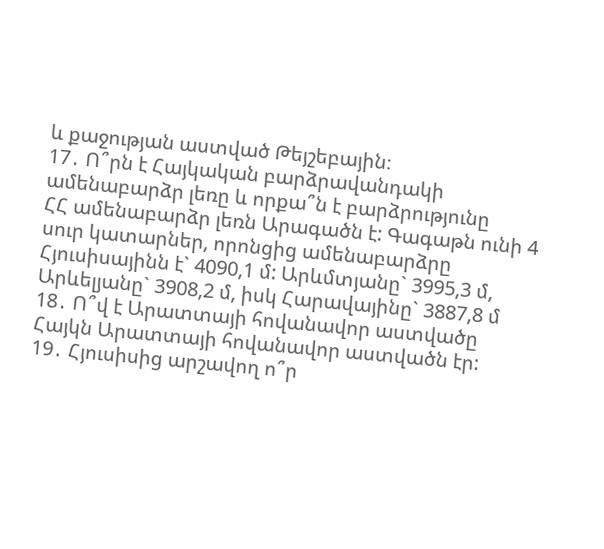և քաջության աստված Թեյշեբային։
17․ Ո՞րն է Հայկական բարձրավանդակի ամենաբարձր լեռը և որքա՞ն է բարձրությունը
ՀՀ ամենաբարձր լեռն Արագածն է: Գագաթն ունի 4 սուր կատարներ, որոնցից ամենաբարձրը Հյուսիսայինն է` 4090,1 մ: Արևմտյանը` 3995,3 մ, Արևելյանը` 3908,2 մ, իսկ Հարավայինը` 3887,8 մ
18․ Ո՞վ է Արատտայի հովանավոր աստվածը
Հայկն Արատտայի հովանավոր աստվածն էր:
19․ Հյուսիսից արշավող ո՞ր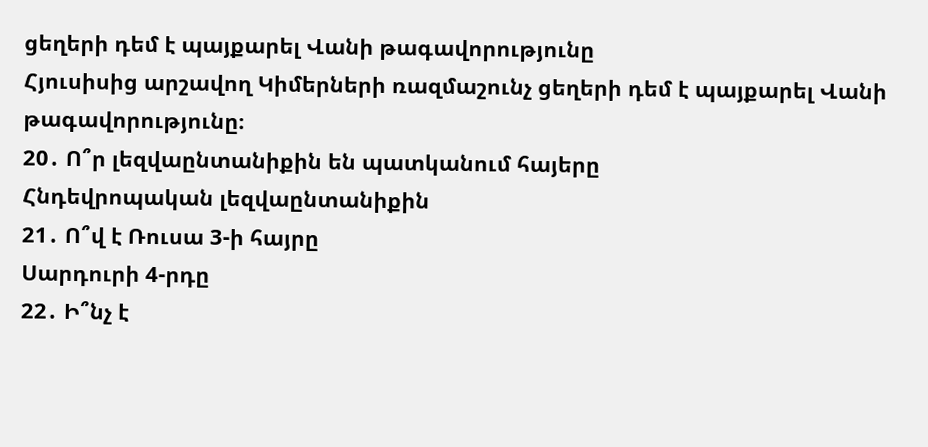ցեղերի դեմ է պայքարել Վանի թագավորությունը
Հյուսիսից արշավող Կիմերների ռազմաշունչ ցեղերի դեմ է պայքարել Վանի թագավորությունը։
20․ Ո՞ր լեզվաընտանիքին են պատկանում հայերը
Հնդեվրոպական լեզվաընտանիքին
21․ Ո՞վ է Ռուսա 3-ի հայրը
Սարդուրի 4-րդը
22․ Ի՞նչ է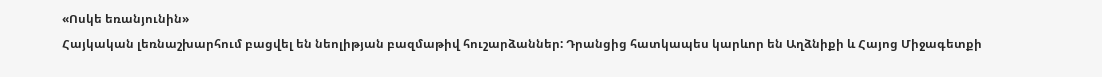«Ոսկե եռանյունին»
Հայկական լեռնաշխարհում բացվել են նեոլիթյան բազմաթիվ հուշարձաններ: Դրանցից հատկապես կարևոր են Աղձնիքի և Հայոց Միջագետքի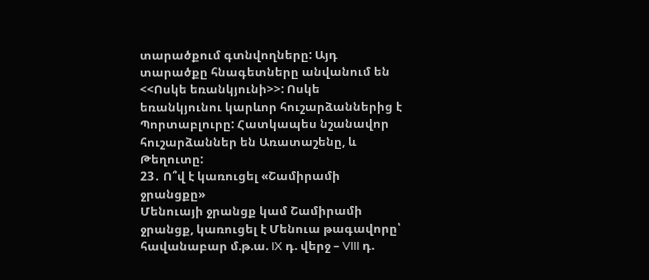տարածքում գտնվողները: Այդ տարածքը հնագետները անվանում են <<Ոսկե եռանկյունի>>: Ոսկե եռանկյունու կարևոր հուշարձաններից է Պորտաբլուրը: Հատկապես նշանավոր հուշարձաններ են Առատաշենը, և Թեղուտը:
23․ Ո՞վ է կառուցել «Շամիրամի ջրանցքը»
Մենուայի ջրանցք կամ Շամիրամի ջրանցք, կառուցել է Մենուա թագավորը՝ հավանաբար մ.թ.ա. IX դ. վերջ – VIII դ.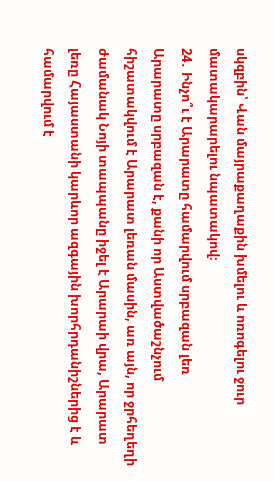սկզբին՝ Վան մայրաքաղաքին խմելու և ոռոգելու ջուր մատակարարելու նպատակով։
24․ Ինչո՞ւ է Արարատը համարվում սրբազան լեռ
Արարատը սրբազան է, քանի որ Աստվածաշնչում հիշատակվում է Արարատ լեռան մասին, առ այն, որ ջրհեղեղի ժամանակ Նոյի տապպանը իջել է Արարաի վրա, Արարատ լեռը Հայաստանի կարևոր ազգային խորհրդանիշներից է և համարվում է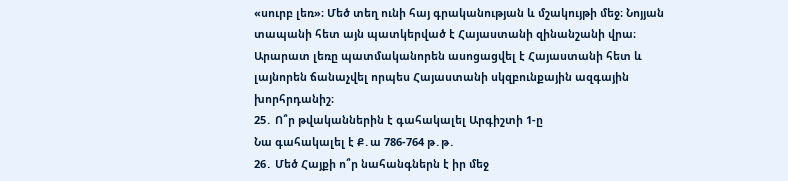«սուրբ լեռ»։ Մեծ տեղ ունի հայ գրականության և մշակույթի մեջ։ Նոյյան տապանի հետ այն պատկերված է Հայաստանի զինանշանի վրա։ Արարատ լեռը պատմականորեն ասոցացվել է Հայաստանի հետ և լայնորեն ճանաչվել որպես Հայաստանի սկզբունքային ազգային խորհրդանիշ։
25․ Ո՞ր թվականներին է գահակալել Արգիշտի 1-ը
Նա գահակալել է Ք․ա 786-764 թ․թ․
26․ Մեծ Հայքի ո՞ր նահանգներն է իր մեջ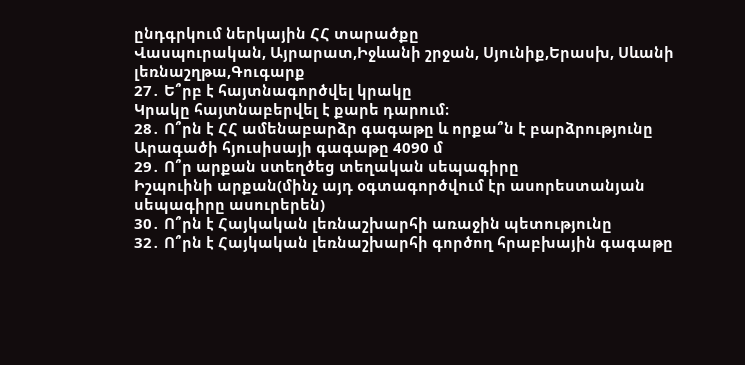ընդգրկում ներկային ՀՀ տարածքը
Վասպուրական, Այրարատ,Իջևանի շրջան, Սյունիք,Երասխ, Սևանի լեռնաշղթա,Գուգարք
27․ Ե՞րբ է հայտնագործվել կրակը
Կրակը հայտնաբերվել է քարե դարում։
28․ Ո՞րն է ՀՀ ամենաբարձր գագաթը և որքա՞ն է բարձրությունը
Արագածի հյուսիսայի գագաթը 4090 մ
29․ Ո՞ր արքան ստեղծեց տեղական սեպագիրը
Իշպուինի արքան(մինչ այդ օգտագործվում էր ասորեստանյան սեպագիրը ասուրերեն)
30․ Ո՞րն է Հայկական լեռնաշխարհի առաջին պետությունը
32․ Ո՞րն է Հայկական լեռնաշխարհի գործող հրաբխային գագաթը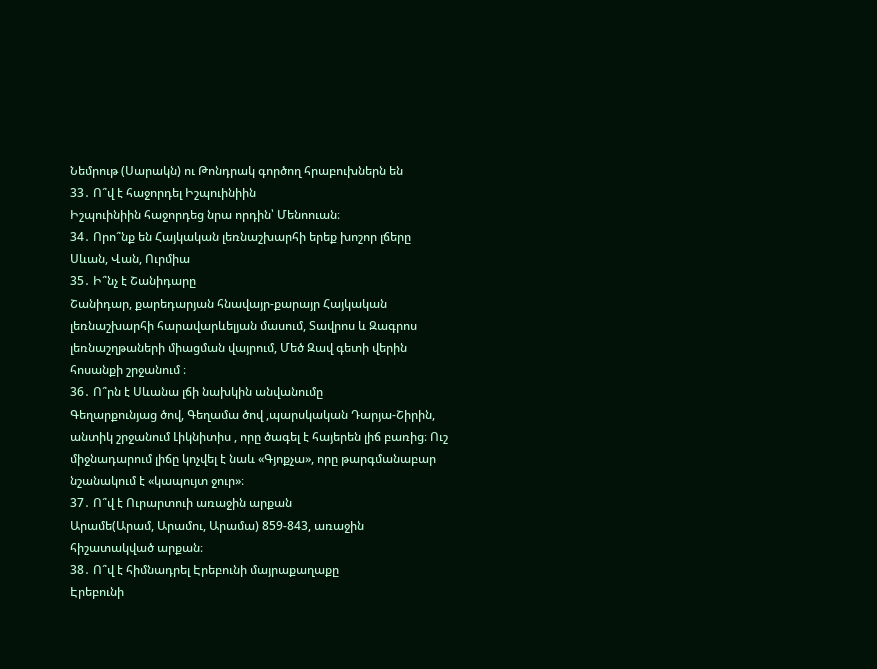Նեմրութ (Սարակն) ու Թոնդրակ գործող հրաբուխներն են
33․ Ո՞վ է հաջորդել Իշպուինիին
Իշպուինիին հաջորդեց նրա որդին՝ Մենոուան։
34․ Որո՞նք են Հայկական լեռնաշխարհի երեք խոշոր լճերը
Սևան, Վան, Ուրմիա
35․ Ի՞նչ է Շանիդարը
Շանիդար, քարեդարյան հնավայր-քարայր Հայկական լեռնաշխարհի հարավարևելյան մասում, Տավրոս և Զագրոս լեռնաշղթաների միացման վայրում, Մեծ Զավ գետի վերին հոսանքի շրջանում ։
36․ Ո՞րն է Սևանա լճի նախկին անվանումը
Գեղարքունյաց ծով, Գեղամա ծով ,պարսկական Դարյա-Շիրին, անտիկ շրջանում Լիկնիտիս , որը ծագել է հայերեն լիճ բառից։ Ուշ միջնադարում լիճը կոչվել է նաև «Գյոքչա», որը թարգմանաբար նշանակում է «կապույտ ջուր»։
37․ Ո՞վ է Ուրարտուի առաջին արքան
Արամե(Արամ, Արամու, Արամա) 859-843, առաջին հիշատակված արքան։
38․ Ո՞վ է հիմնադրել Էրեբունի մայրաքաղաքը
Էրեբունի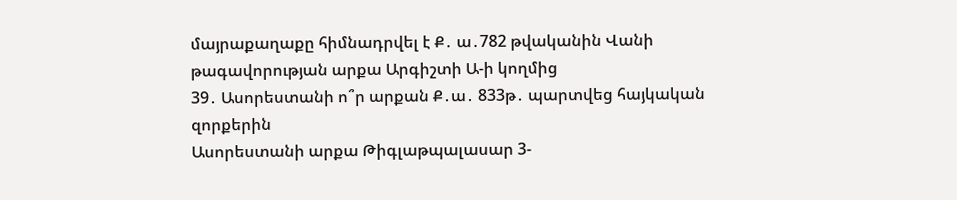մայրաքաղաքը հիմնադրվել է Ք․ ա․782 թվականին Վանի թագավորության արքա Արգիշտի Ա-ի կողմից
39․ Ասորեստանի ո՞ր արքան Ք․ա․ 833թ․ պարտվեց հայկական զորքերին
Ասորեստանի արքա Թիգլաթպալասար 3-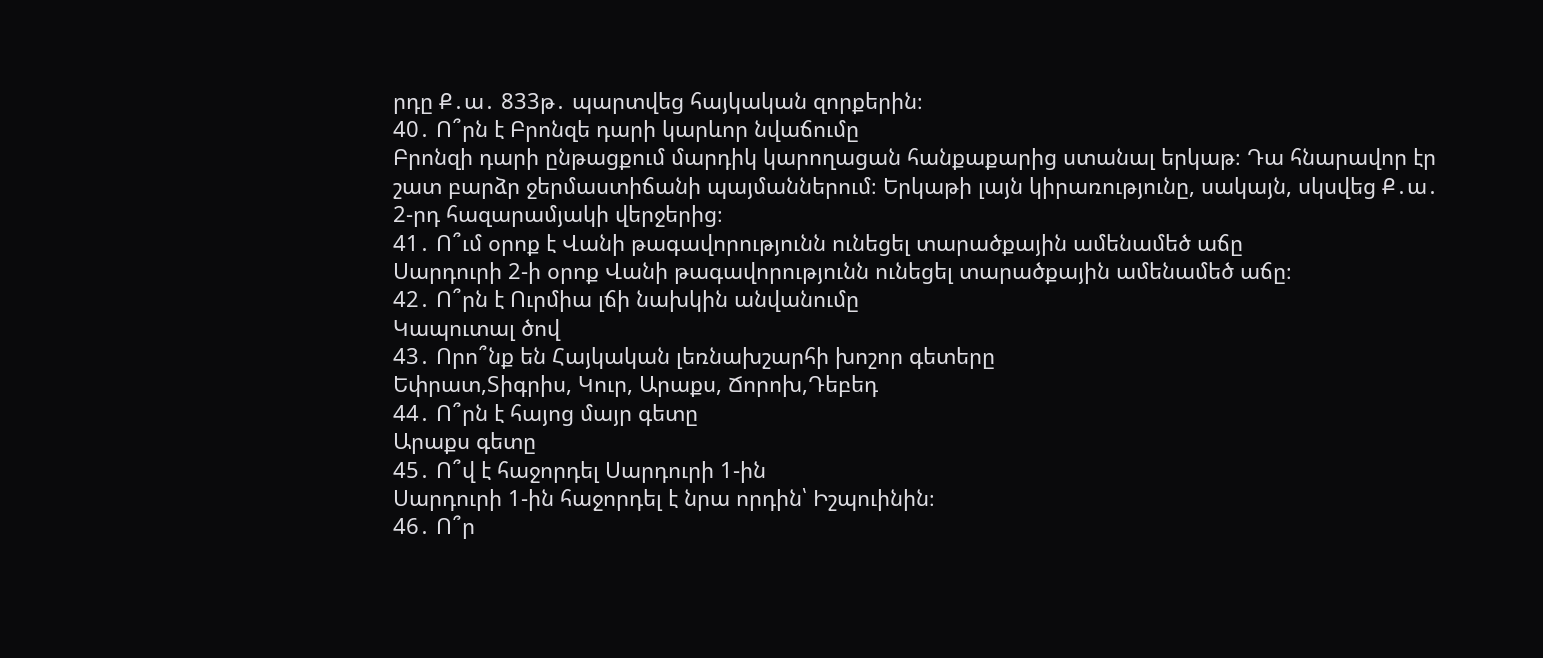րդը Ք․ա․ 833թ․ պարտվեց հայկական զորքերին։
40․ Ո՞րն է Բրոնզե դարի կարևոր նվաճումը
Բրոնզի դարի ընթացքում մարդիկ կարողացան հանքաքարից ստանալ երկաթ։ Դա հնարավոր էր շատ բարձր ջերմաստիճանի պայմաններում։ Երկաթի լայն կիրառությունը, սակայն, սկսվեց Ք․ա․ 2-րդ հազարամյակի վերջերից։
41․ Ո՞ւմ օրոք է Վանի թագավորությունն ունեցել տարածքային ամենամեծ աճը
Սարդուրի 2-ի օրոք Վանի թագավորությունն ունեցել տարածքային ամենամեծ աճը։
42․ Ո՞րն է Ուրմիա լճի նախկին անվանումը
Կապուտալ ծով
43․ Որո՞նք են Հայկական լեռնախշարհի խոշոր գետերը
Եփրատ,Տիգրիս, Կուր, Արաքս, Ճորոխ,Դեբեդ
44․ Ո՞րն է հայոց մայր գետը
Արաքս գետը
45․ Ո՞վ է հաջորդել Սարդուրի 1-ին
Սարդուրի 1-ին հաջորդել է նրա որդին՝ Իշպուինին։
46․ Ո՞ր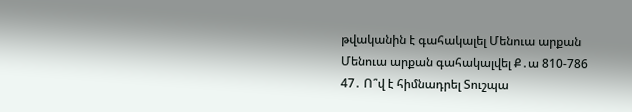թվականին է գահակալել Մենուա արքան
Մենուա արքան գահակալվել Ք․ա 810-786
47․ Ո՞վ է հիմնադրել Տուշպա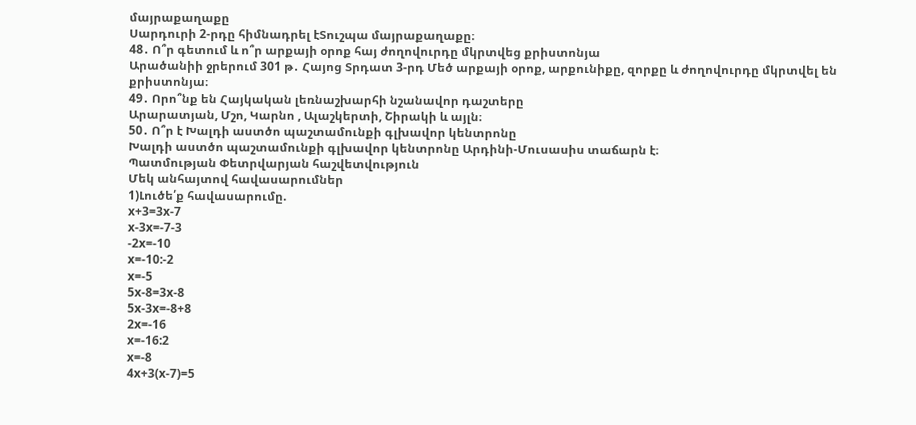մայրաքաղաքը
Սարդուրի 2-րդը հիմնադրել էՏուշպա մայրաքաղաքը։
48․ Ո՞ր գետում և ո՞ր արքայի օրոք հայ ժողովուրդը մկրտվեց քրիստոնյա
Արածանիի ջրերում 301 թ․ Հայոց Տրդատ 3-րդ Մեծ արքայի օրոք, արքունիքը, զորքը և ժողովուրդը մկրտվել են քրիստոնյա։
49․ Որո՞նք են Հայկական լեռնաշխարհի նշանավոր դաշտերը
Արարատյան, Մշո, Կարնո , Ալաշկերտի, Շիրակի և այլն։
50․ Ո՞ր է Խալդի աստծո պաշտամունքի գլխավոր կենտրոնը
Խալդի աստծո պաշտամունքի գլխավոր կենտրոնը Արդինի-Մուսասիս տաճարն է։
Պատմության Փետրվարյան հաշվետվություն
Մեկ անհայտով հավասարումներ
1)Լուծե՛ք հավասարումը.
x+3=3x-7
x-3x=-7-3
-2x=-10
x=-10:-2
x=-5
5x-8=3x-8
5x-3x=-8+8
2x=-16
x=-16:2
x=-8
4x+3(x-7)=5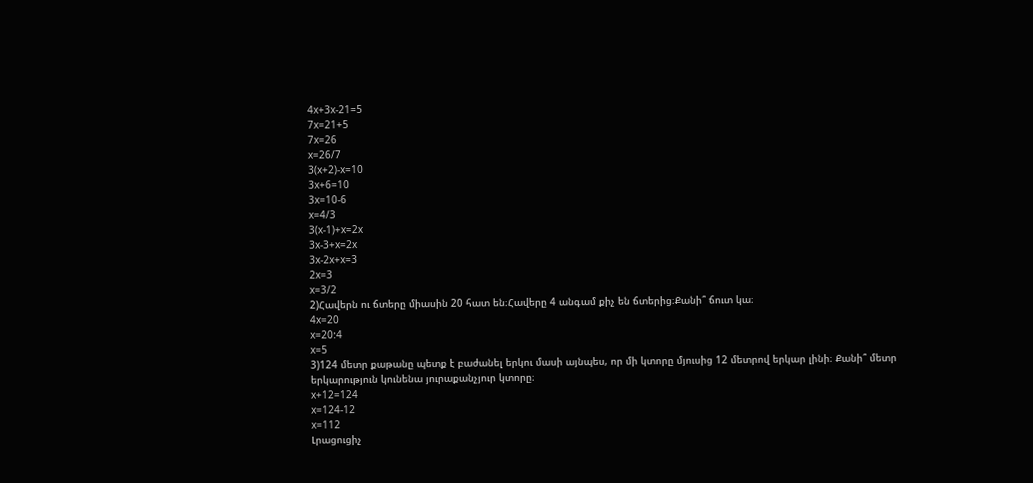4x+3x-21=5
7x=21+5
7x=26
x=26/7
3(x+2)-x=10
3x+6=10
3x=10-6
x=4/3
3(x-1)+x=2x
3x-3+x=2x
3x-2x+x=3
2x=3
x=3/2
2)Հավերն ու ճտերը միասին 20 հատ են։Հավերը 4 անգամ քիչ են ճտերից։Քանի՞ ճուտ կա։
4x=20
x=20:4
x=5
3)124 մետր քաթանը պետք է բաժանել երկու մասի այնպես, որ մի կտորը մյուսից 12 մետրով երկար լինի։ Քանի՞ մետր երկարություն կունենա յուրաքանչյուր կտորը։
x+12=124
x=124-12
x=112
Լրացուցիչ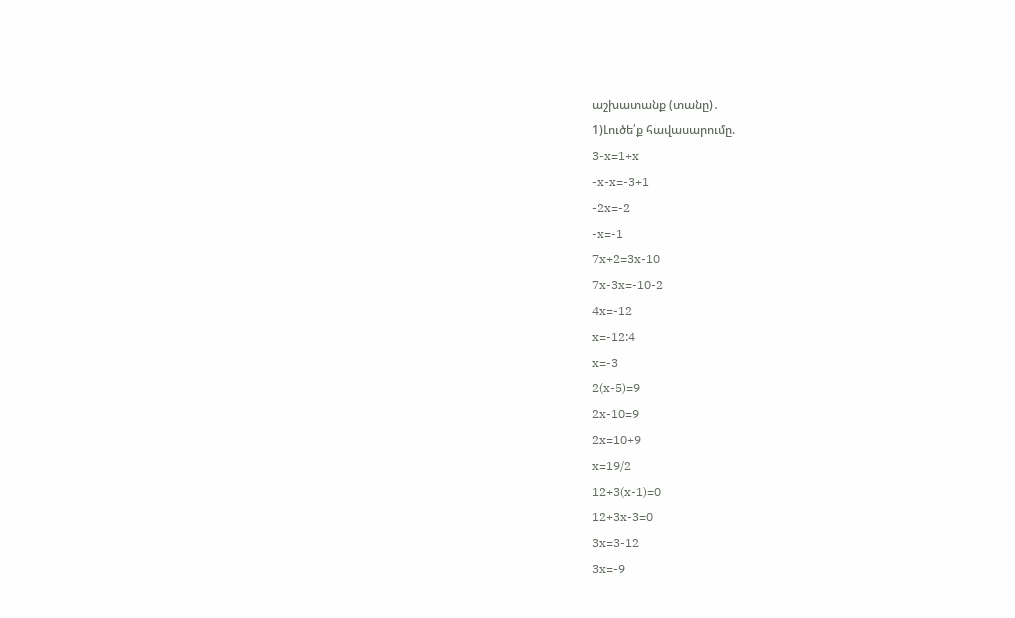աշխատանք (տանը)․
1)Լուծե՛ք հավասարումը.
3-x=1+x
-x-x=-3+1
-2x=-2
-x=-1
7x+2=3x-10
7x-3x=-10-2
4x=-12
x=-12:4
x=-3
2(x-5)=9
2x-10=9
2x=10+9
x=19/2
12+3(x-1)=0
12+3x-3=0
3x=3-12
3x=-9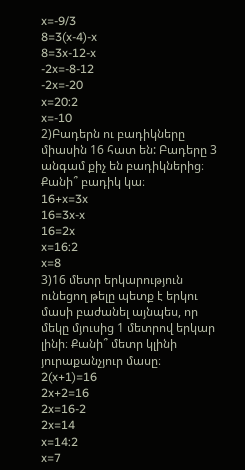x=-9/3
8=3(x-4)-x
8=3x-12-x
-2x=-8-12
-2x=-20
x=20:2
x=-10
2)Բադերն ու բադիկները միասին 16 հատ են: Բադերը 3 անգամ քիչ են բադիկներից։ Քանի՞ բադիկ կա։
16+x=3x
16=3x-x
16=2x
x=16:2
x=8
3)16 մետր երկարություն ունեցող թելը պետք է երկու մասի բաժանել այնպես, որ մեկը մյուսից 1 մետրով երկար լինի։ Քանի՞ մետր կլինի յուրաքանչյուր մասը։
2(x+1)=16
2x+2=16
2x=16-2
2x=14
x=14:2
x=7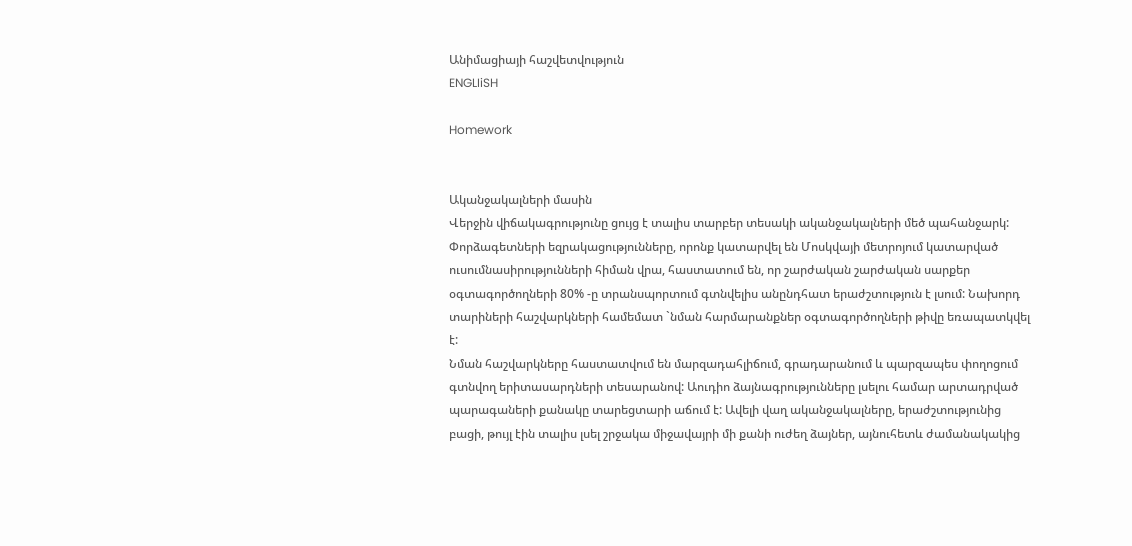Անիմացիայի հաշվետվություն
ENGLIiSH

Homework


Ականջակալների մասին
Վերջին վիճակագրությունը ցույց է տալիս տարբեր տեսակի ականջակալների մեծ պահանջարկ: Փորձագետների եզրակացությունները, որոնք կատարվել են Մոսկվայի մետրոյում կատարված ուսումնասիրությունների հիման վրա, հաստատում են, որ շարժական շարժական սարքեր օգտագործողների 80% -ը տրանսպորտում գտնվելիս անընդհատ երաժշտություն է լսում: Նախորդ տարիների հաշվարկների համեմատ `նման հարմարանքներ օգտագործողների թիվը եռապատկվել է:
Նման հաշվարկները հաստատվում են մարզադահլիճում, գրադարանում և պարզապես փողոցում գտնվող երիտասարդների տեսարանով: Աուդիո ձայնագրությունները լսելու համար արտադրված պարագաների քանակը տարեցտարի աճում է: Ավելի վաղ ականջակալները, երաժշտությունից բացի, թույլ էին տալիս լսել շրջակա միջավայրի մի քանի ուժեղ ձայներ, այնուհետև ժամանակակից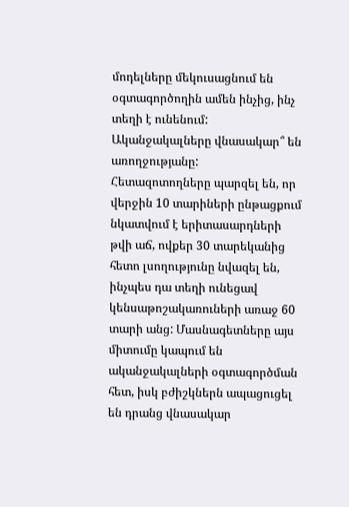մոդելները մեկուսացնում են օգտագործողին ամեն ինչից, ինչ տեղի է ունենում:
Ականջակալները վնասակար՞ են առողջությանը:
Հետազոտողները պարզել են, որ վերջին 10 տարիների ընթացքում նկատվում է երիտասարդների թվի աճ, ովքեր 30 տարեկանից հետո լսողությունը նվազել են, ինչպես դա տեղի ունեցավ կենսաթոշակառուների առաջ 60 տարի անց: Մասնագետները այս միտումը կապում են ականջակալների օգտագործման հետ, իսկ բժիշկներն ապացուցել են դրանց վնասակար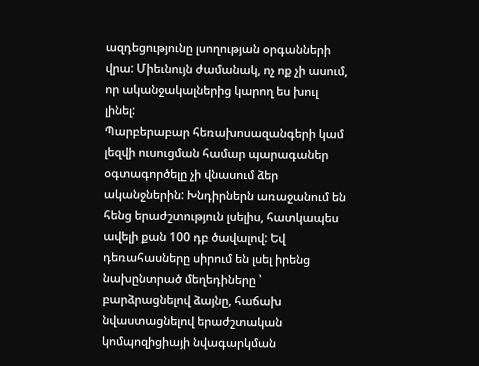ազդեցությունը լսողության օրգանների վրա: Միեւնույն ժամանակ, ոչ ոք չի ասում, որ ականջակալներից կարող ես խուլ լինել:
Պարբերաբար հեռախոսազանգերի կամ լեզվի ուսուցման համար պարագաներ օգտագործելը չի վնասում ձեր ականջներին: Խնդիրներն առաջանում են հենց երաժշտություն լսելիս, հատկապես ավելի քան 100 դբ ծավալով: Եվ դեռահասները սիրում են լսել իրենց նախընտրած մեղեդիները ՝ բարձրացնելով ձայնը, հաճախ նվաստացնելով երաժշտական կոմպոզիցիայի նվագարկման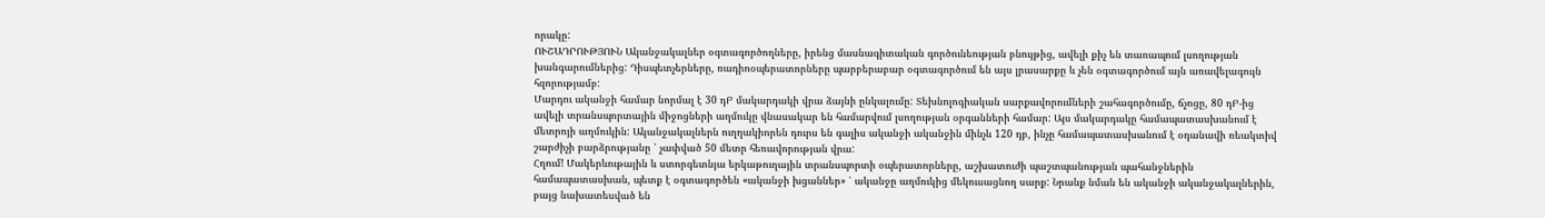որակը:
ՈՒՇԱԴՐՈՒԹՅՈՒՆ Ականջակալներ օգտագործողները, իրենց մասնագիտական գործունեության բնույթից, ավելի քիչ են տառապում լսողության խանգարումներից: Դիսպետչերները, ռադիոօպերատորները պարբերաբար օգտագործում են այս լրասարքը և չեն օգտագործում այն առավելագույն հզորությամբ:
Մարդու ականջի համար նորմալ է 30 դԲ մակարդակի վրա ձայնի ընկալումը: Տեխնոլոգիական սարքավորումների շահագործումը, ճչոցը, 80 դԲ-ից ավելի տրանսպորտային միջոցների աղմուկը վնասակար են համարվում լսողության օրգանների համար: Այս մակարդակը համապատասխանում է մետրոյի աղմուկին: Ականջակալներն ուղղակիորեն դուրս են գալիս ականջի ականջին մինչև 120 դբ, ինչը համապատասխանում է օդանավի ռեակտիվ շարժիչի բարձրությանը ՝ չափված 50 մետր հեռավորության վրա:
Հղում! Մակերևութային և ստորգետնյա երկաթուղային տրանսպորտի օպերատորները, աշխատուժի պաշտպանության պահանջներին համապատասխան, պետք է օգտագործեն «ականջի խցաններ» ՝ ականջը աղմուկից մեկուսացնող սարք: Նրանք նման են ականջի ականջակալներին, բայց նախատեսված են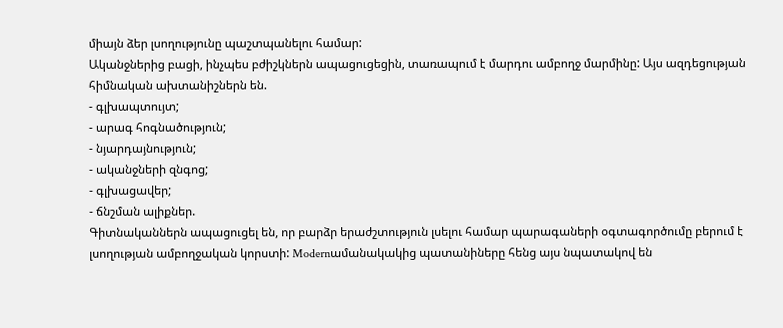միայն ձեր լսողությունը պաշտպանելու համար:
Ականջներից բացի, ինչպես բժիշկներն ապացուցեցին, տառապում է մարդու ամբողջ մարմինը: Այս ազդեցության հիմնական ախտանիշներն են.
- գլխապտույտ;
- արագ հոգնածություն;
- նյարդայնություն;
- ականջների զնգոց;
- գլխացավեր;
- ճնշման ալիքներ.
Գիտնականներն ապացուցել են, որ բարձր երաժշտություն լսելու համար պարագաների օգտագործումը բերում է լսողության ամբողջական կորստի: Modernամանակակից պատանիները հենց այս նպատակով են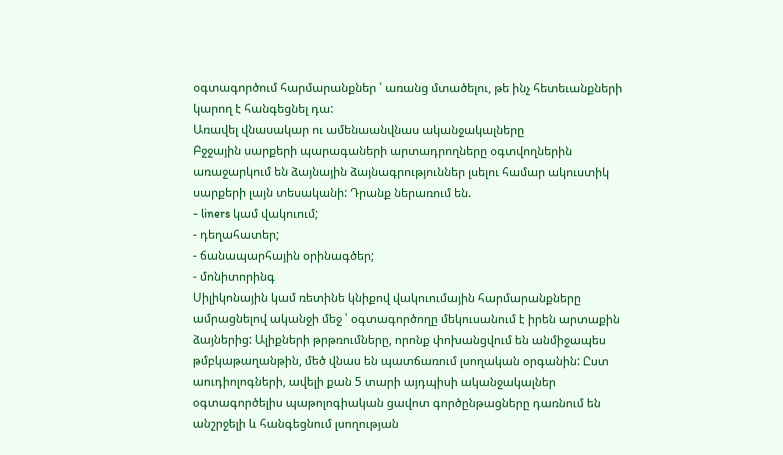օգտագործում հարմարանքներ ՝ առանց մտածելու, թե ինչ հետեւանքների կարող է հանգեցնել դա:
Առավել վնասակար ու ամենաանվնաս ականջակալները
Բջջային սարքերի պարագաների արտադրողները օգտվողներին առաջարկում են ձայնային ձայնագրություններ լսելու համար ակուստիկ սարքերի լայն տեսականի: Դրանք ներառում են.
- liners կամ վակուում;
- դեղահատեր;
- ճանապարհային օրինագծեր;
- մոնիտորինգ
Սիլիկոնային կամ ռետինե կնիքով վակուումային հարմարանքները ամրացնելով ականջի մեջ ՝ օգտագործողը մեկուսանում է իրեն արտաքին ձայներից: Ալիքների թրթռումները, որոնք փոխանցվում են անմիջապես թմբկաթաղանթին, մեծ վնաս են պատճառում լսողական օրգանին: Ըստ աուդիոլոգների, ավելի քան 5 տարի այդպիսի ականջակալներ օգտագործելիս պաթոլոգիական ցավոտ գործընթացները դառնում են անշրջելի և հանգեցնում լսողության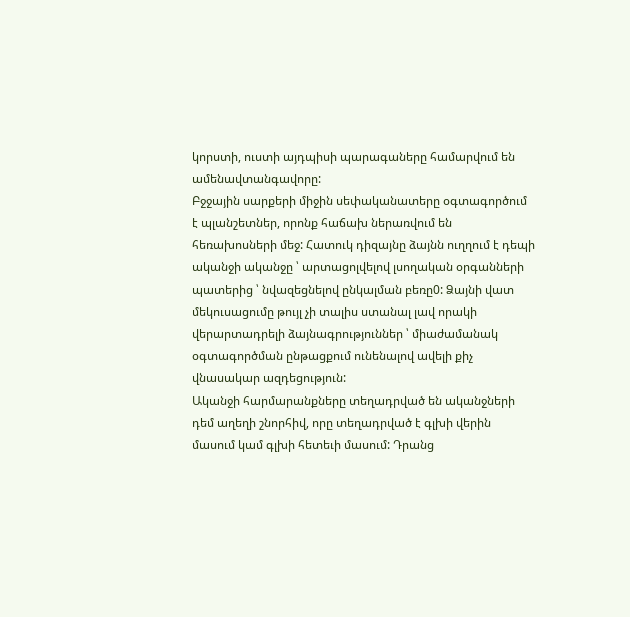կորստի, ուստի այդպիսի պարագաները համարվում են ամենավտանգավորը:
Բջջային սարքերի միջին սեփականատերը օգտագործում է պլանշետներ, որոնք հաճախ ներառվում են հեռախոսների մեջ: Հատուկ դիզայնը ձայնն ուղղում է դեպի ականջի ականջը ՝ արտացոլվելով լսողական օրգանների պատերից ՝ նվազեցնելով ընկալման բեռը0: Ձայնի վատ մեկուսացումը թույլ չի տալիս ստանալ լավ որակի վերարտադրելի ձայնագրություններ ՝ միաժամանակ օգտագործման ընթացքում ունենալով ավելի քիչ վնասակար ազդեցություն:
Ականջի հարմարանքները տեղադրված են ականջների դեմ աղեղի շնորհիվ, որը տեղադրված է գլխի վերին մասում կամ գլխի հետեւի մասում: Դրանց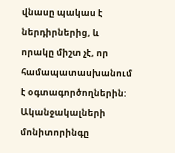վնասը պակաս է ներդիրներից, և որակը միշտ չէ, որ համապատասխանում է օգտագործողներին:
Ականջակալների մոնիտորինգը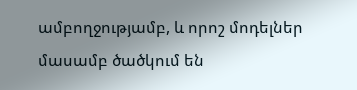ամբողջությամբ, և որոշ մոդելներ մասամբ ծածկում են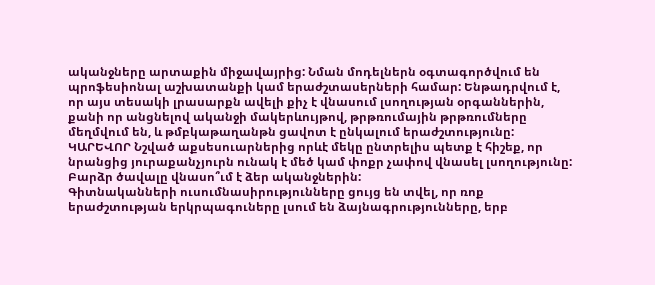ականջները արտաքին միջավայրից: Նման մոդելներն օգտագործվում են պրոֆեսիոնալ աշխատանքի կամ երաժշտասերների համար: Ենթադրվում է, որ այս տեսակի լրասարքն ավելի քիչ է վնասում լսողության օրգաններին, քանի որ անցնելով ականջի մակերևույթով, թրթռումային թրթռումները մեղմվում են, և թմբկաթաղանթն ցավոտ է ընկալում երաժշտությունը:
ԿԱՐԵՎՈՐ Նշված աքսեսուարներից որևէ մեկը ընտրելիս պետք է հիշեք, որ նրանցից յուրաքանչյուրն ունակ է մեծ կամ փոքր չափով վնասել լսողությունը:
Բարձր ծավալը վնասո՞ւմ է ձեր ականջներին:
Գիտնականների ուսումնասիրությունները ցույց են տվել, որ ռոք երաժշտության երկրպագուները լսում են ձայնագրությունները, երբ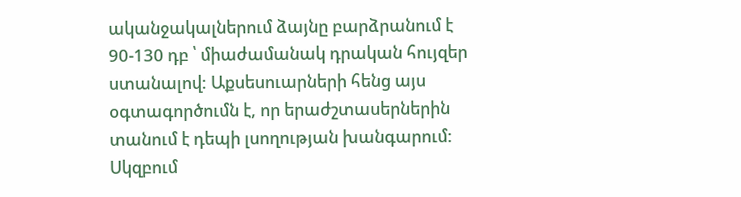ականջակալներում ձայնը բարձրանում է 90-130 դբ ՝ միաժամանակ դրական հույզեր ստանալով: Աքսեսուարների հենց այս օգտագործումն է, որ երաժշտասերներին տանում է դեպի լսողության խանգարում:
Սկզբում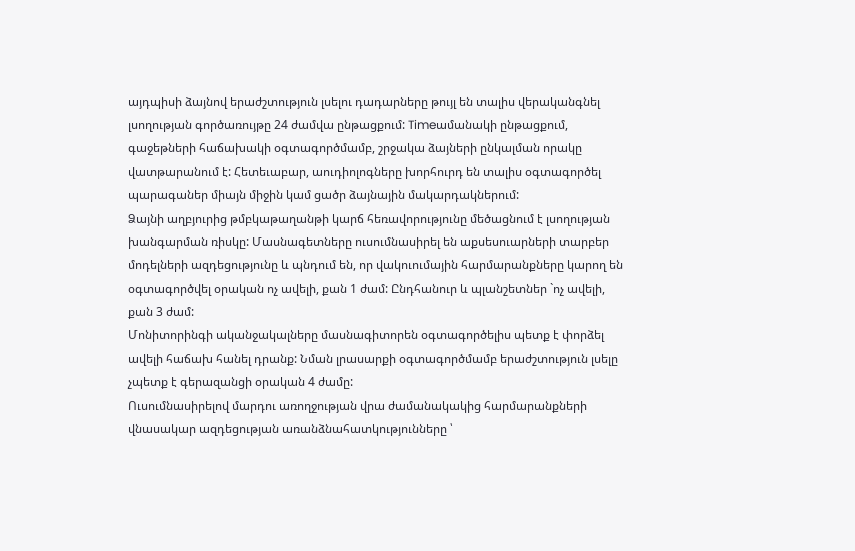այդպիսի ձայնով երաժշտություն լսելու դադարները թույլ են տալիս վերականգնել լսողության գործառույթը 24 ժամվա ընթացքում: Timeամանակի ընթացքում, գաջեթների հաճախակի օգտագործմամբ, շրջակա ձայների ընկալման որակը վատթարանում է: Հետեւաբար, աուդիոլոգները խորհուրդ են տալիս օգտագործել պարագաներ միայն միջին կամ ցածր ձայնային մակարդակներում:
Ձայնի աղբյուրից թմբկաթաղանթի կարճ հեռավորությունը մեծացնում է լսողության խանգարման ռիսկը: Մասնագետները ուսումնասիրել են աքսեսուարների տարբեր մոդելների ազդեցությունը և պնդում են, որ վակուումային հարմարանքները կարող են օգտագործվել օրական ոչ ավելի, քան 1 ժամ: Ընդհանուր և պլանշետներ `ոչ ավելի, քան 3 ժամ:
Մոնիտորինգի ականջակալները մասնագիտորեն օգտագործելիս պետք է փորձել ավելի հաճախ հանել դրանք: Նման լրասարքի օգտագործմամբ երաժշտություն լսելը չպետք է գերազանցի օրական 4 ժամը:
Ուսումնասիրելով մարդու առողջության վրա ժամանակակից հարմարանքների վնասակար ազդեցության առանձնահատկությունները ՝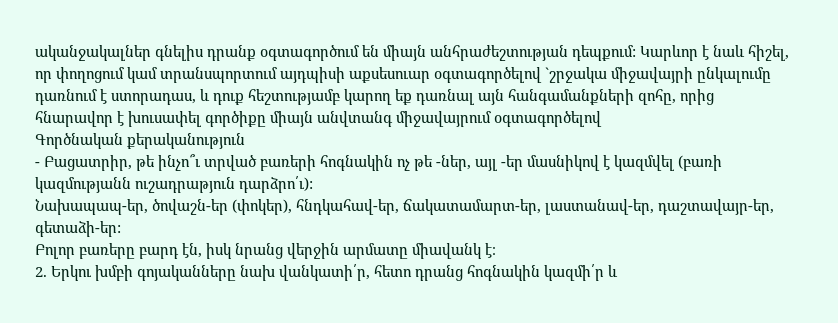ականջակալներ գնելիս դրանք օգտագործում են միայն անհրաժեշտության դեպքում: Կարևոր է նաև հիշել, որ փողոցում կամ տրանսպորտում այդպիսի աքսեսուար օգտագործելով `շրջակա միջավայրի ընկալումը դառնում է ստորադաս, և դուք հեշտությամբ կարող եք դառնալ այն հանգամանքների զոհը, որից հնարավոր է խուսափել գործիքը միայն անվտանգ միջավայրում օգտագործելով
Գործնական քերականություն
- Բացատրիր, թե ինչո՞ւ տրված բառերի հոգնակին ոչ թե -ներ, այլ -եր մասնիկով է կազմվել (բառի կազմությանն ուշադրաթյուն դարձրո՛ւ):
Նախապապ-եր, ծովաշն-եր (փոկեր), հնդկահավ-եր, ճակատամարտ-եր, լաստանավ-եր, դաշտավայր-եր, գետաձի-եր:
Բոլոր բառերը բարդ էն, իսկ նրանց վերջին արմատը միավանկ է։
2. Երկու խմբի գոյականները նախ վանկատի՛ր, հետո դրանց հոգնակին կազմի՛ր և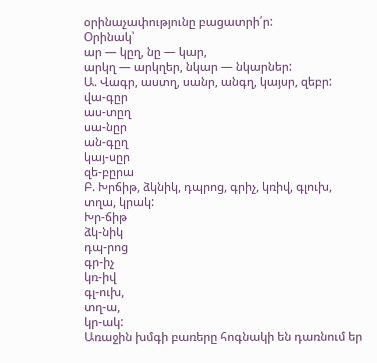օրինաչափությունը բացատրի՛ր:
Օրինակ՝
ար — կըղ, նը — կար,
արկղ — արկղեր, նկար — նկարներ:
Ա. Վագր, աստղ, սանր, անգղ, կայսր, զեբր:
վա-գըր
աս-տըղ
սա-նըր
ան-գըղ
կայ-սըր
զե-բըրա
Բ. Խրճիթ, ձկնիկ, դպրոց, գրիչ, կռիվ, գլուխ, տղա, կրակ:
Խր-ճիթ
ձկ-նիկ
դպ-րոց
գր-իչ
կռ-իվ
գլ-ուխ,
տղ-ա,
կր-ակ:
Առաջին խմգի բառերը հոգնակի են դառնում եր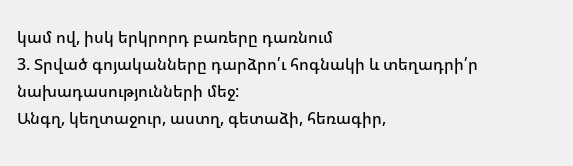կամ ով, իսկ երկրորդ բառերը դառնում
3. Տրված գոյականները դարձրո՛ւ հոգնակի և տեղադրի՛ր նախադասությունների մեջ:
Անգղ, կեղտաջուր, աստղ, գետաձի, հեռագիր,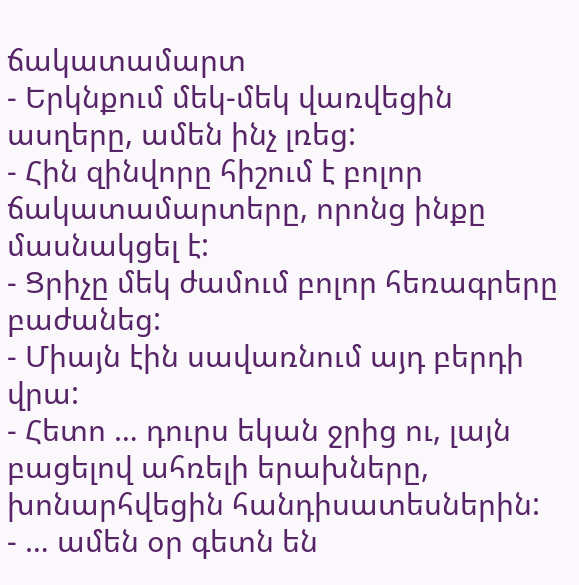ճակատամարտ
- Երկնքում մեկ-մեկ վառվեցին ասղերը, ամեն ինչ լռեց:
- Հին զինվորը հիշում է բոլոր ճակատամարտերը, որոնց ինքը մասնակցել է:
- Ցրիչը մեկ ժամում բոլոր հեռագրերը բաժանեց:
- Միայն էին սավառնում այդ բերդի վրա:
- Հետո … դուրս եկան ջրից ու, լայն բացելով ահռելի երախները, խոնարհվեցին հանդիսատեսներին:
- … ամեն օր գետն են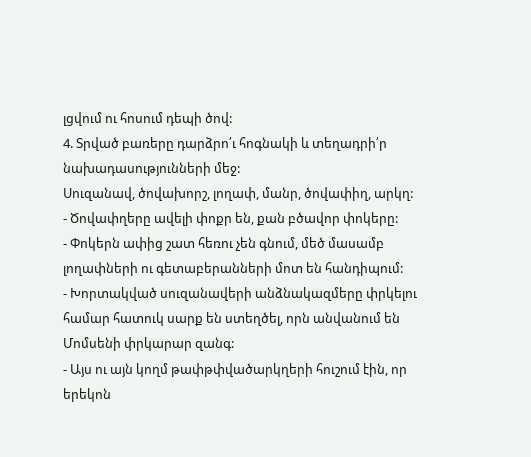լցվում ու հոսում դեպի ծով:
4. Տրված բառերը դարձրո՛ւ հոգնակի և տեղադրի՛ր նախադասությունների մեջ:
Սուզանավ, ծովախորշ, լողափ, մանր, ծովափիղ, արկղ:
- Ծովափղերը ավելի փոքր են, քան բծավոր փոկերը:
- Փոկերն ափից շատ հեռու չեն գնում, մեծ մասամբ լողափների ու գետաբերանների մոտ են հանդիպում:
- Խորտակված սուզանավերի անձնակազմերը փրկելու համար հատուկ սարք են ստեղծել, որն անվանում են Մոմսենի փրկարար զանգ:
- Այս ու այն կողմ թափթփվածարկղերի հուշում էին, որ երեկոն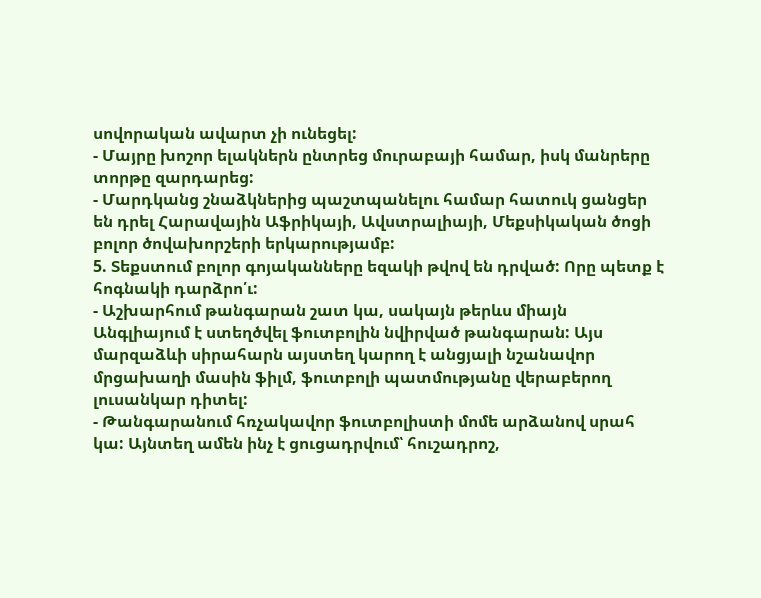սովորական ավարտ չի ունեցել:
- Մայրը խոշոր ելակներն ընտրեց մուրաբայի համար, իսկ մանրերը տորթը զարդարեց:
- Մարդկանց շնաձկներից պաշտպանելու համար հատուկ ցանցեր են դրել Հարավային Աֆրիկայի, Ավստրալիայի, Մեքսիկական ծոցի բոլոր ծովախորշերի երկարությամբ:
5. Տեքստում բոլոր գոյականները եզակի թվով են դրված: Որը պետք է հոգնակի դարձրո՛ւ:
- Աշխարհում թանգարան շատ կա, սակայն թերևս միայն Անգլիայում է ստեղծվել ֆուտբոլին նվիրված թանգարան: Այս մարզաձևի սիրահարն այստեղ կարող է անցյալի նշանավոր մրցախաղի մասին ֆիլմ, ֆուտբոլի պատմությանը վերաբերող լուսանկար դիտել:
- Թանգարանում հռչակավոր ֆուտբոլիստի մոմե արձանով սրահ կա: Այնտեղ ամեն ինչ է ցուցադրվում՝ հուշադրոշ,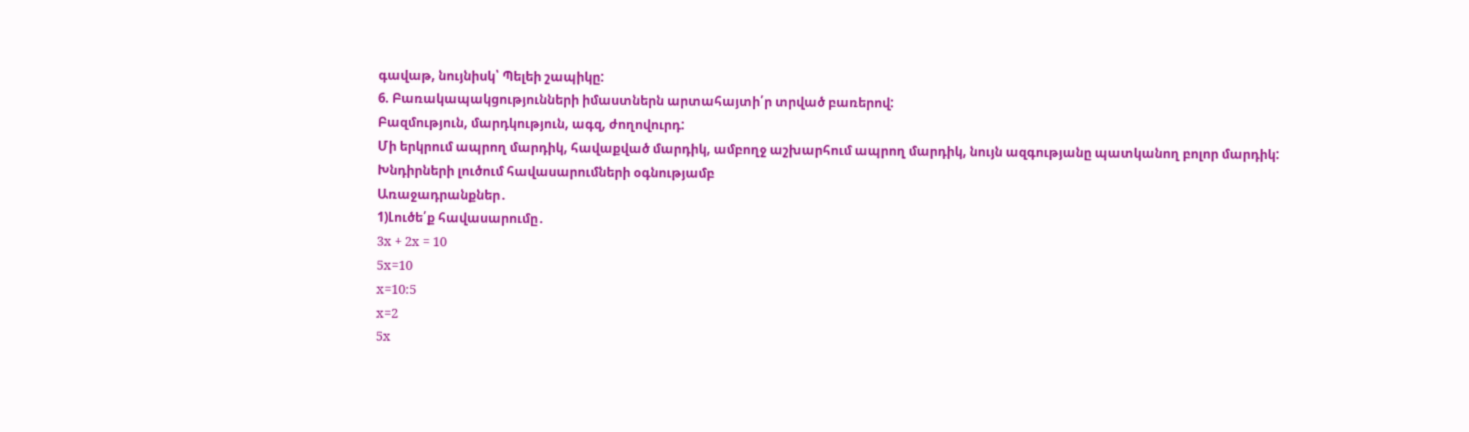գավաթ, նույնիսկ՝ Պելեի շապիկը:
6. Բառակապակցությունների իմաստներն արտահայտի՛ր տրված բառերով:
Բազմություն, մարդկություն, ագզ, ժողովուրդ:
Մի երկրում ապրող մարդիկ, հավաքված մարդիկ, ամբողջ աշխարհում ապրող մարդիկ, նույն ազգությանը պատկանող բոլոր մարդիկ:
Խնդիրների լուծում հավասարումների օգնությամբ
Առաջադրանքներ․
1)Լուծե՛ք հավասարումը․
3x + 2x = 10
5x=10
x=10:5
x=2
5x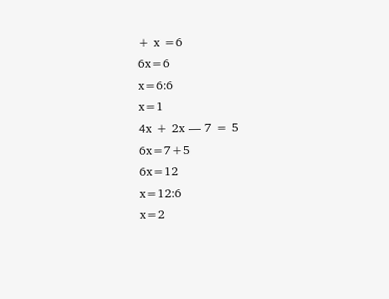+ x =6
6x=6
x=6:6
x=1
4x + 2x — 7 = 5
6x=7+5
6x=12
x=12:6
x=2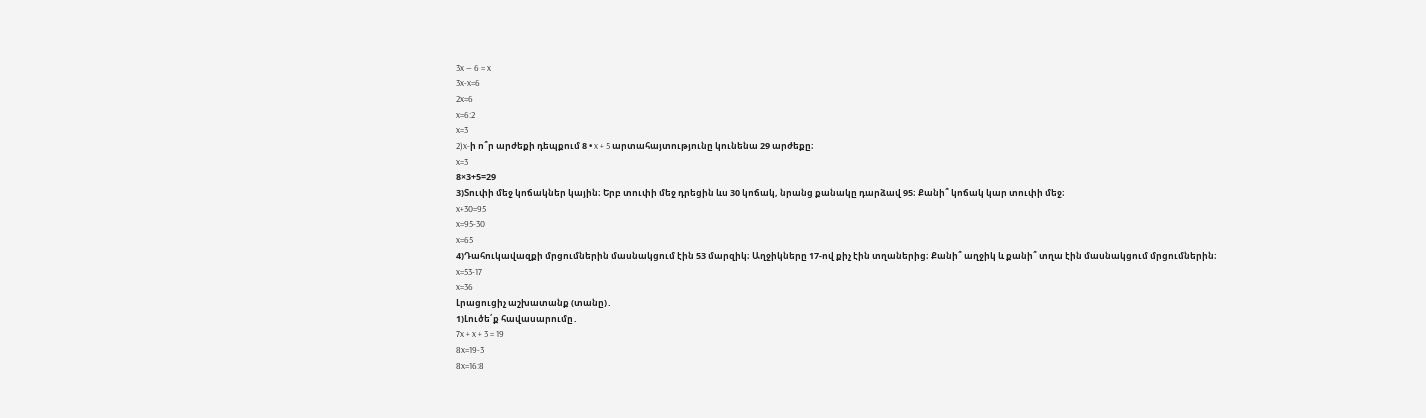3x — 6 = x
3x-x=6
2x=6
x=6:2
x=3
2)x-ի ո՞ր արժեքի դեպքում 8 • x + 5 արտահայտությունը կունենա 29 արժեքը։
x=3
8×3+5=29
3)Տուփի մեջ կոճակներ կային։ Երբ տուփի մեջ դրեցին ևս 30 կոճակ, նրանց քանակը դարձավ 95։ Քանի՞ կոճակ կար տուփի մեջ։
x+30=95
x=95-30
x=65
4)Դահուկավազքի մրցումներին մասնակցում էին 53 մարզիկ։ Աղջիկները 17-ով քիչ էին տղաներից։ Քանի՞ աղջիկ և քանի՞ տղա էին մասնակցում մրցումներին։
x=53-17
x=36
Լրացուցիչ աշխատանք (տանը)․
1)Լուծե՛ք հավասարումը․
7x + x + 3 = 19
8x=19-3
8x=16:8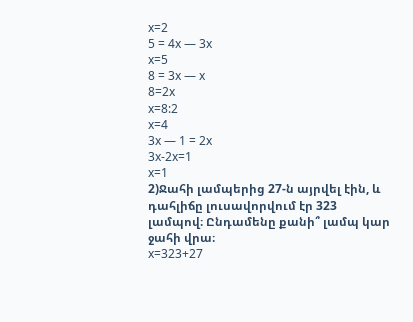x=2
5 = 4x — 3x
x=5
8 = 3x — x
8=2x
x=8:2
x=4
3x — 1 = 2x
3x-2x=1
x=1
2)Ջահի լամպերից 27-ն այրվել էին, և դահլիճը լուսավորվում էր 323 լամպով։ Ընդամենը քանի՞ լամպ կար ջահի վրա։
x=323+27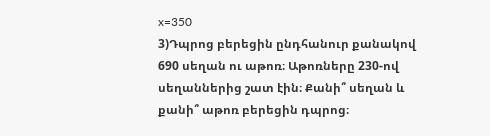x=350
3)Դպրոց բերեցին ընդհանուր քանակով 690 սեղան ու աթոռ։ Աթոռները 230-ով սեղաններից շատ էին։ Քանի՞ սեղան և քանի՞ աթոռ բերեցին դպրոց։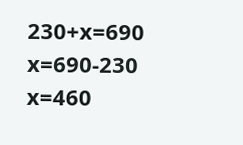230+x=690
x=690-230
x=460